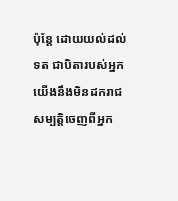ប៉ុន្តែ ដោយយល់ដល់ទត ជាបិតារបស់អ្នក យើងនឹងមិនដករាជសម្បត្តិចេញពីអ្នក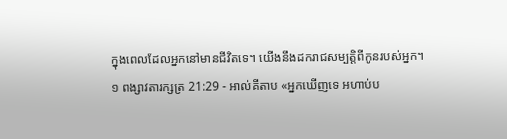ក្នុងពេលដែលអ្នកនៅមានជីវិតទេ។ យើងនឹងដករាជសម្បត្តិពីកូនរបស់អ្នក។
១ ពង្សាវតារក្សត្រ 21:29 - អាល់គីតាប «អ្នកឃើញទេ អហាប់ប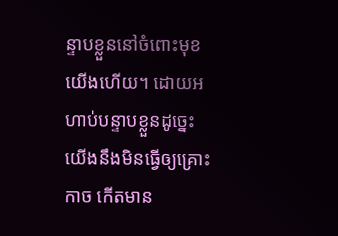ន្ទាបខ្លួននៅចំពោះមុខយើងហើយ។ ដោយអហាប់បន្ទាបខ្លួនដូច្នេះ យើងនឹងមិនធ្វើឲ្យគ្រោះកាច កើតមាន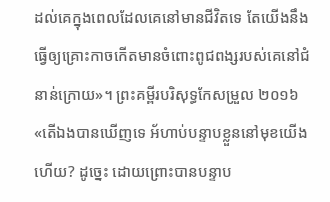ដល់គេក្នុងពេលដែលគេនៅមានជីវិតទេ តែយើងនឹងធ្វើឲ្យគ្រោះកាចកើតមានចំពោះពូជពង្សរបស់គេនៅជំនាន់ក្រោយ»។ ព្រះគម្ពីរបរិសុទ្ធកែសម្រួល ២០១៦ «តើឯងបានឃើញទេ អ័ហាប់បន្ទាបខ្លួននៅមុខយើងហើយ? ដូច្នេះ ដោយព្រោះបានបន្ទាប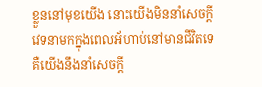ខ្លួននៅមុខយើង នោះយើងមិននាំសេចក្ដីវេទនាមកក្នុងពេលអ័ហាប់នៅមានជីវិតទេ គឺយើងនឹងនាំសេចក្ដី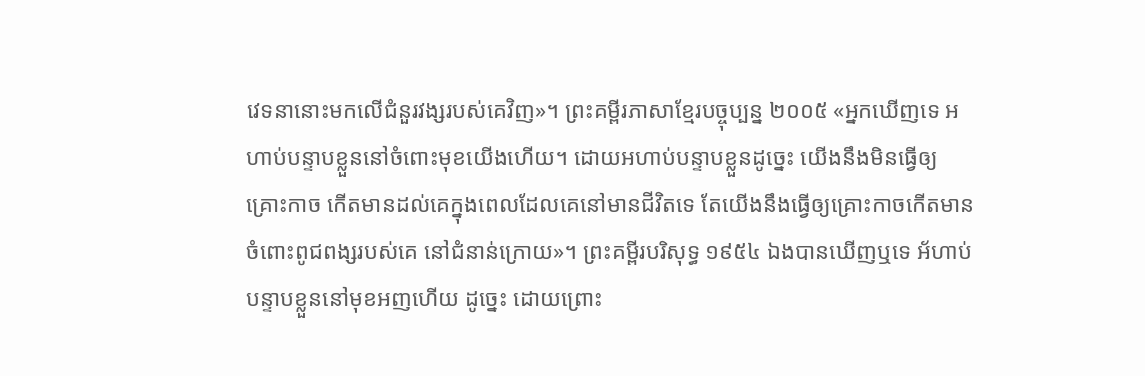វេទនានោះមកលើជំនួរវង្សរបស់គេវិញ»។ ព្រះគម្ពីរភាសាខ្មែរបច្ចុប្បន្ន ២០០៥ «អ្នកឃើញទេ អហាប់បន្ទាបខ្លួននៅចំពោះមុខយើងហើយ។ ដោយអហាប់បន្ទាបខ្លួនដូច្នេះ យើងនឹងមិនធ្វើឲ្យគ្រោះកាច កើតមានដល់គេក្នុងពេលដែលគេនៅមានជីវិតទេ តែយើងនឹងធ្វើឲ្យគ្រោះកាចកើតមានចំពោះពូជពង្សរបស់គេ នៅជំនាន់ក្រោយ»។ ព្រះគម្ពីរបរិសុទ្ធ ១៩៥៤ ឯងបានឃើញឬទេ អ័ហាប់បន្ទាបខ្លួននៅមុខអញហើយ ដូច្នេះ ដោយព្រោះ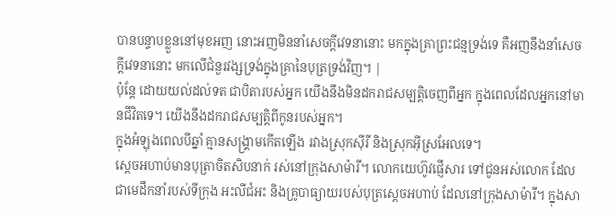បានបន្ទាបខ្លួននៅមុខអញ នោះអញមិននាំសេចក្ដីវេទនានោះ មកក្នុងគ្រាព្រះជន្មទ្រង់ទេ គឺអញនឹងនាំសេចក្ដីវេទនានោះ មកលើជំនួរវង្សទ្រង់ក្នុងគ្រានៃបុត្រទ្រង់វិញ។ |
ប៉ុន្តែ ដោយយល់ដល់ទត ជាបិតារបស់អ្នក យើងនឹងមិនដករាជសម្បត្តិចេញពីអ្នក ក្នុងពេលដែលអ្នកនៅមានជីវិតទេ។ យើងនឹងដករាជសម្បត្តិពីកូនរបស់អ្នក។
ក្នុងអំឡុងពេលបីឆ្នាំ គ្មានសង្គ្រាមកើតឡើង រវាងស្រុកស៊ីរី និងស្រុកអ៊ីស្រអែលទេ។
ស្តេចអហាប់មានបុត្រាចិតសិបនាក់ រស់នៅក្រុងសាម៉ារី។ លោកយេហ៊ូវផ្ញើសារ ទៅជូនអស់លោក ដែលជាមេដឹកនាំរបស់ទីក្រុង អះលីជំអះ និងគ្រូបាធ្យាយរបស់បុត្រស្តេចអហាប់ ដែលនៅក្រុងសាម៉ារី។ ក្នុងសា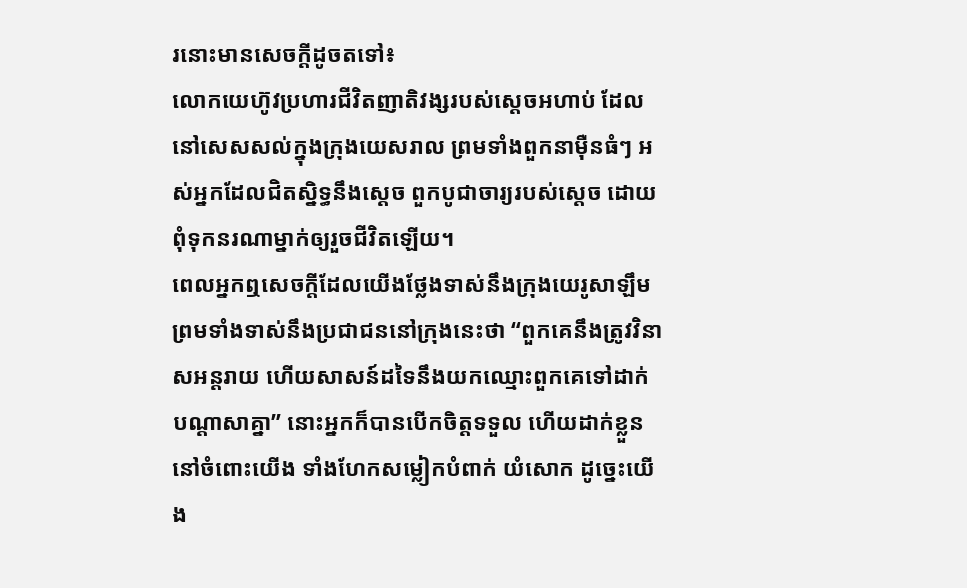រនោះមានសេចក្តីដូចតទៅ៖
លោកយេហ៊ូវប្រហារជីវិតញាតិវង្សរបស់ស្តេចអហាប់ ដែលនៅសេសសល់ក្នុងក្រុងយេសរាល ព្រមទាំងពួកនាម៉ឺនធំៗ អស់អ្នកដែលជិតស្និទ្ធនឹងស្តេច ពួកបូជាចារ្យរបស់ស្តេច ដោយពុំទុកនរណាម្នាក់ឲ្យរួចជីវិតឡើយ។
ពេលអ្នកឮសេចក្តីដែលយើងថ្លែងទាស់នឹងក្រុងយេរូសាឡឹម ព្រមទាំងទាស់នឹងប្រជាជននៅក្រុងនេះថា “ពួកគេនឹងត្រូវវិនាសអន្តរាយ ហើយសាសន៍ដទៃនឹងយកឈ្មោះពួកគេទៅដាក់បណ្តាសាគ្នា” នោះអ្នកក៏បានបើកចិត្តទទួល ហើយដាក់ខ្លួននៅចំពោះយើង ទាំងហែកសម្លៀកបំពាក់ យំសោក ដូច្នេះយើង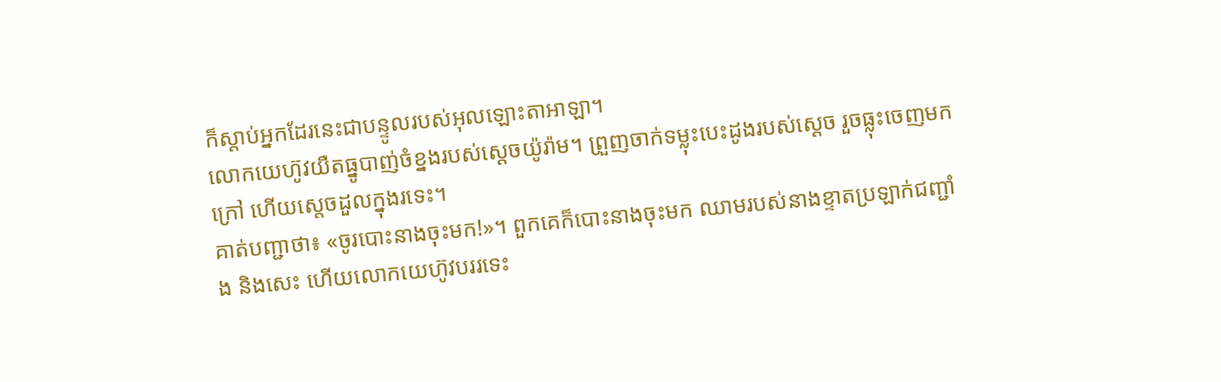ក៏ស្តាប់អ្នកដែរនេះជាបន្ទូលរបស់អុលឡោះតាអាឡា។
លោកយេហ៊ូវយឺតធ្នូបាញ់ចំខ្នងរបស់ស្តេចយ៉ូរ៉ាម។ ព្រួញចាក់ទម្លុះបេះដូងរបស់ស្តេច រួចធ្លុះចេញមកក្រៅ ហើយស្តេចដួលក្នុងរទេះ។
គាត់បញ្ជាថា៖ «ចូរបោះនាងចុះមក!»។ ពួកគេក៏បោះនាងចុះមក ឈាមរបស់នាងខ្ទាតប្រឡាក់ជញ្ជាំង និងសេះ ហើយលោកយេហ៊ូវបររទេះ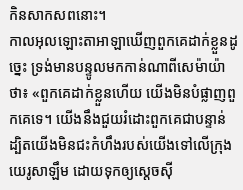កិនសាកសពនោះ។
កាលអុលឡោះតាអាឡាឃើញពួកគេដាក់ខ្លួនដូច្នេះ ទ្រង់មានបន្ទូលមកកាន់ណាពីសេម៉ាយ៉ាថា៖ «ពួកគេដាក់ខ្លួនហើយ យើងមិនបំផ្លាញពួកគេទេ។ យើងនឹងជួយរំដោះពួកគេជាបន្ទាន់ ដ្បិតយើងមិនជះកំហឹងរបស់យើងទៅលើក្រុងយេរូសាឡឹម ដោយទុកឲ្យស្តេចស៊ី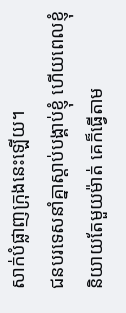សាក់បំផ្លាញក្រុងនេះឡើយ។
ជនបរទេសនាំគ្នាស្ដាប់បង្គាប់ខ្ញុំ ហើយពេលខ្ញុំនិយាយតែមួយម៉ាត់ គេក៏ធ្វើតាម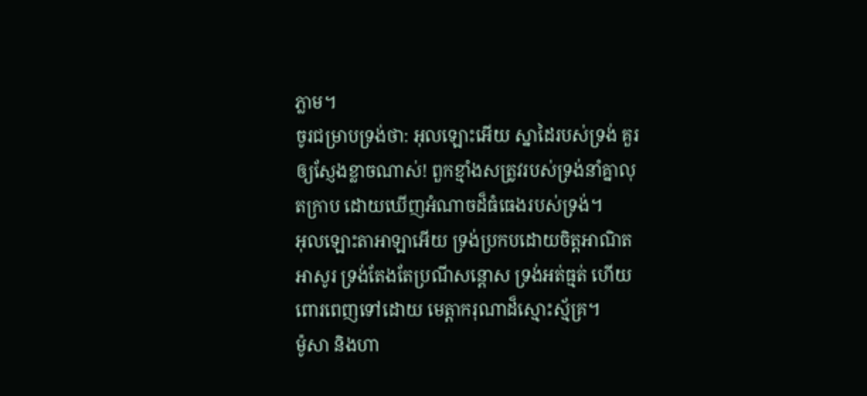ភ្លាម។
ចូរជម្រាបទ្រង់ថា: អុលឡោះអើយ ស្នាដៃរបស់ទ្រង់ គួរឲ្យស្ញែងខ្លាចណាស់! ពួកខ្មាំងសត្រូវរបស់ទ្រង់នាំគ្នាលុតក្រាប ដោយឃើញអំណាចដ៏ធំធេងរបស់ទ្រង់។
អុលឡោះតាអាឡាអើយ ទ្រង់ប្រកបដោយចិត្តអាណិតអាសូរ ទ្រង់តែងតែប្រណីសន្ដោស ទ្រង់អត់ធ្មត់ ហើយពោរពេញទៅដោយ មេត្តាករុណាដ៏ស្មោះស្ម័គ្រ។
ម៉ូសា និងហា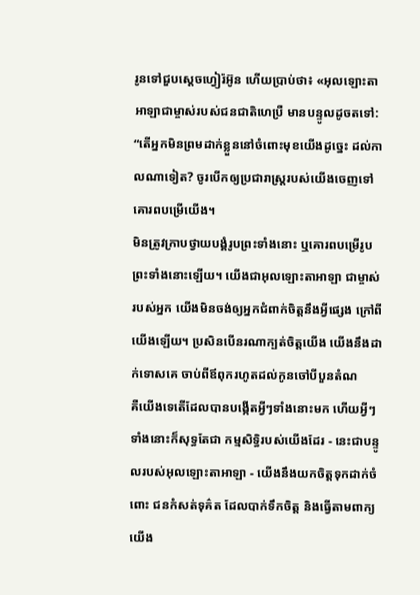រូនទៅជួបស្តេចហ្វៀរ៉អ៊ូន ហើយប្រាប់ថា៖ «អុលឡោះតាអាឡាជាម្ចាស់របស់ជនជាតិហេប្រឺ មានបន្ទូលដូចតទៅ: “តើអ្នកមិនព្រមដាក់ខ្លួននៅចំពោះមុខយើងដូច្នេះ ដល់កាលណាទៀត? ចូរបើកឲ្យប្រជារាស្ត្ររបស់យើងចេញទៅគោរពបម្រើយើង។
មិនត្រូវក្រាបថ្វាយបង្គំរូបព្រះទាំងនោះ ឬគោរពបម្រើរូបព្រះទាំងនោះឡើយ។ យើងជាអុលឡោះតាអាឡា ជាម្ចាស់របស់អ្នក យើងមិនចង់ឲ្យអ្នកជំពាក់ចិត្តនឹងអ្វីផ្សេង ក្រៅពីយើងឡើយ។ ប្រសិនបើនរណាក្បត់ចិត្តយើង យើងនឹងដាក់ទោសគេ ចាប់ពីឪពុករហូតដល់កូនចៅបីបួនតំណ
គឺយើងទេតើដែលបានបង្កើតអ្វីៗទាំងនោះមក ហើយអ្វីៗទាំងនោះក៏សុទ្ធតែជា កម្មសិទ្ធិរបស់យើងដែរ - នេះជាបន្ទូលរបស់អុលឡោះតាអាឡា - យើងនឹងយកចិត្តទុកដាក់ចំពោះ ជនកំសត់ទុគ៌ត ដែលបាក់ទឹកចិត្ត និងធ្វើតាមពាក្យយើង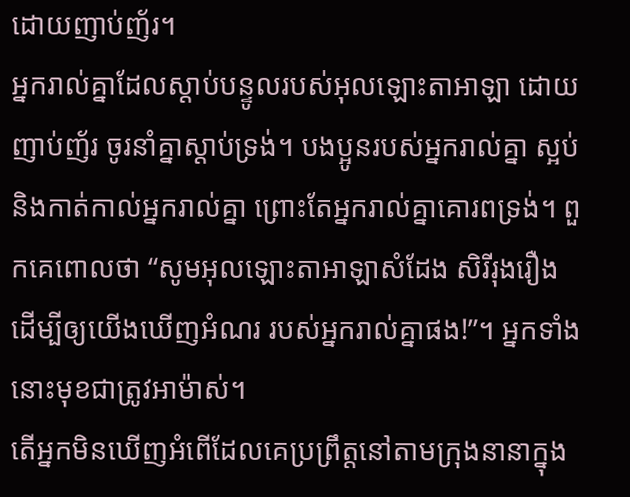ដោយញាប់ញ័រ។
អ្នករាល់គ្នាដែលស្ដាប់បន្ទូលរបស់អុលឡោះតាអាឡា ដោយញាប់ញ័រ ចូរនាំគ្នាស្ដាប់ទ្រង់។ បងប្អូនរបស់អ្នករាល់គ្នា ស្អប់ និងកាត់កាល់អ្នករាល់គ្នា ព្រោះតែអ្នករាល់គ្នាគោរពទ្រង់។ ពួកគេពោលថា “សូមអុលឡោះតាអាឡាសំដែង សិរីរុងរឿង ដើម្បីឲ្យយើងឃើញអំណរ របស់អ្នករាល់គ្នាផង!”។ អ្នកទាំងនោះមុខជាត្រូវអាម៉ាស់។
តើអ្នកមិនឃើញអំពើដែលគេប្រព្រឹត្តនៅតាមក្រុងនានាក្នុង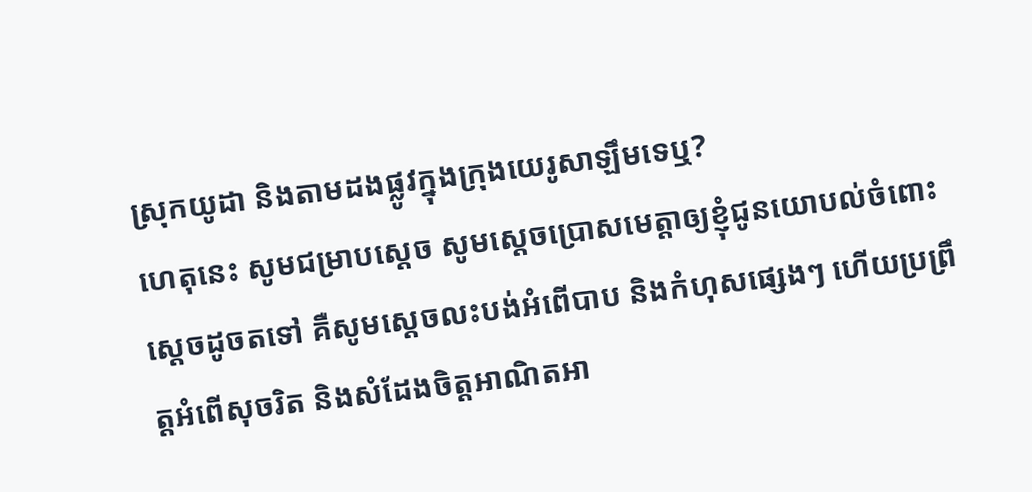ស្រុកយូដា និងតាមដងផ្លូវក្នុងក្រុងយេរូសាឡឹមទេឬ?
ហេតុនេះ សូមជម្រាបស្តេច សូមស្តេចប្រោសមេត្តាឲ្យខ្ញុំជូនយោបល់ចំពោះស្តេចដូចតទៅ គឺសូមស្តេចលះបង់អំពើបាប និងកំហុសផ្សេងៗ ហើយប្រព្រឹត្តអំពើសុចរិត និងសំដែងចិត្តអាណិតអា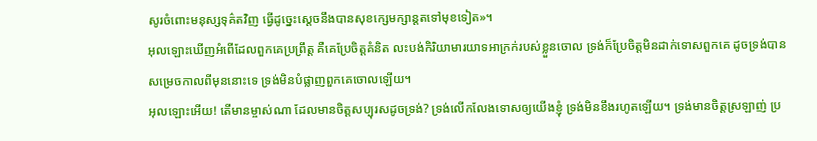សូរចំពោះមនុស្សទុគ៌តវិញ ធ្វើដូច្នេះស្តេចនឹងបានសុខក្សេមក្សាន្តតទៅមុខទៀត»។
អុលឡោះឃើញអំពើដែលពួកគេប្រព្រឹត្ត គឺគេប្រែចិត្តគំនិត លះបង់កិរិយាមារយាទអាក្រក់របស់ខ្លួនចោល ទ្រង់ក៏ប្រែចិត្តមិនដាក់ទោសពួកគេ ដូចទ្រង់បានសម្រេចកាលពីមុននោះទេ ទ្រង់មិនបំផ្លាញពួកគេចោលឡើយ។
អុលឡោះអើយ! តើមានម្ចាស់ណា ដែលមានចិត្តសប្បុរសដូចទ្រង់? ទ្រង់លើកលែងទោសឲ្យយើងខ្ញុំ ទ្រង់មិនខឹងរហូតឡើយ។ ទ្រង់មានចិត្តស្រឡាញ់ ប្រ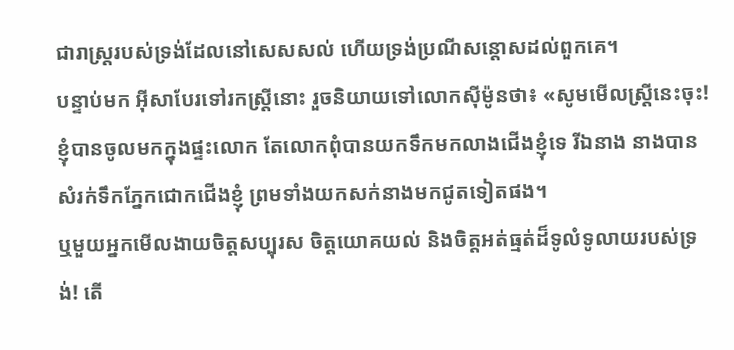ជារាស្ត្ររបស់ទ្រង់ដែលនៅសេសសល់ ហើយទ្រង់ប្រណីសន្ដោសដល់ពួកគេ។
បន្ទាប់មក អ៊ីសាបែរទៅរកស្ដ្រីនោះ រួចនិយាយទៅលោកស៊ីម៉ូនថា៖ «សូមមើលស្ដ្រីនេះចុះ! ខ្ញុំបានចូលមកក្នុងផ្ទះលោក តែលោកពុំបានយកទឹកមកលាងជើងខ្ញុំទេ រីឯនាង នាងបានសំរក់ទឹកភ្នែកជោកជើងខ្ញុំ ព្រមទាំងយកសក់នាងមកជូតទៀតផង។
ឬមួយអ្នកមើលងាយចិត្តសប្បុរស ចិត្តយោគយល់ និងចិត្តអត់ធ្មត់ដ៏ទូលំទូលាយរបស់ទ្រង់! តើ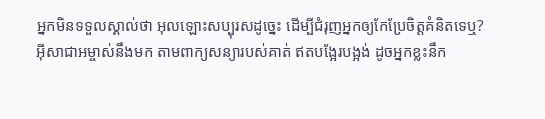អ្នកមិនទទួលស្គាល់ថា អុលឡោះសប្បុរសដូច្នេះ ដើម្បីជំរុញអ្នកឲ្យកែប្រែចិត្ដគំនិតទេឬ?
អ៊ីសាជាអម្ចាស់នឹងមក តាមពាក្យសន្យារបស់គាត់ ឥតបង្អែរបង្អង់ ដូចអ្នកខ្លះនឹក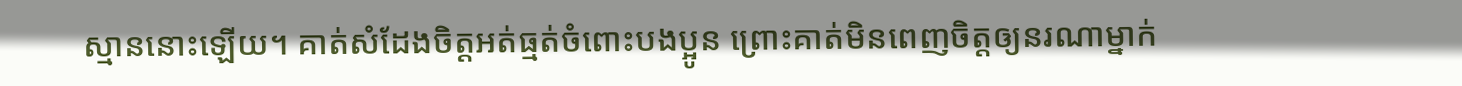ស្មាននោះឡើយ។ គាត់សំដែងចិត្តអត់ធ្មត់ចំពោះបងប្អូន ព្រោះគាត់មិនពេញចិត្តឲ្យនរណាម្នាក់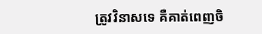ត្រូវវិនាសទេ គឺគាត់ពេញចិ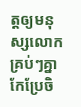ត្តឲ្យមនុស្សលោកគ្រប់ៗគ្នាកែប្រែចិ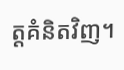ត្ដគំនិតវិញ។